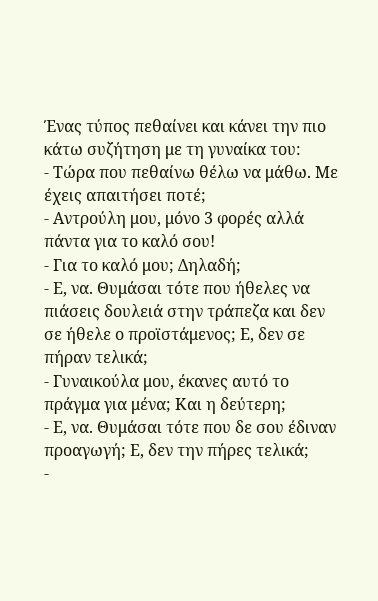Ένας τύπος πεθαίνει και κάνει την πιο κάτω συζήτηση με τη γυναίκα του:
- Τώρα που πεθαίνω θέλω να μάθω. Με έχεις απαιτήσει ποτέ;
- Αντρούλη μου, μόνο 3 φορές αλλά πάντα για το καλό σου!
- Για το καλό μου; Δηλαδή;
- Ε, να. Θυμάσαι τότε που ήθελες να πιάσεις δουλειά στην τράπεζα και δεν σε ήθελε ο προϊστάμενος; Ε, δεν σε πήραν τελικά;
- Γυναικούλα μου, έκανες αυτό το πράγμα για μένα; Και η δεύτερη;
- Ε, να. Θυμάσαι τότε που δε σου έδιναν προαγωγή; Ε, δεν την πήρες τελικά;
-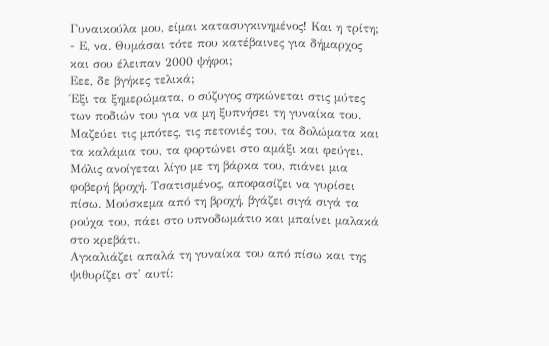Γυναικούλα μου, είμαι κατασυγκινημένος! Και η τρίτη;
- Ε, να. Θυμάσαι τότε που κατέβαινες για δήμαρχος και σου έλειπαν 2000 ψήφοι;
Εεε, δε βγήκες τελικά;
Έξι τα ξημερώματα, ο σύζυγος σηκώνεται στις μύτες των ποδιών του για να μη ξυπνήσει τη γυναίκα του.
Μαζεύει τις μπότες, τις πετονιές του, τα δολώματα και τα καλάμια του, τα φορτώνει στο αμάξι και φεύγει.
Μόλις ανοίγεται λίγο με τη βάρκα του, πιάνει μια φοβερή βροχή. Tσατισμένος, αποφασίζει να γυρίσει πίσω. Μούσκεμα από τη βροχή, βγάζει σιγά σιγά τα ρούχα του, πάει στο υπνοδωμάτιο και μπαίνει μαλακά στο κρεβάτι.
Αγκαλιάζει απαλά τη γυναίκα του από πίσω και της ψιθυρίζει στ' αυτί: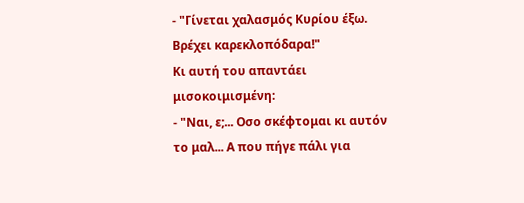- "Γίνεται χαλασμός Κυρίου έξω. Βρέχει καρεκλοπόδαρα!"
Κι αυτή του απαντάει μισοκοιμισμένη:
- "Ναι, ε;... Οσο σκέφτομαι κι αυτόν το μαλ... Α που πήγε πάλι για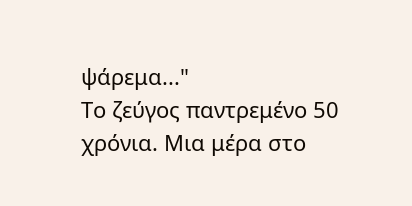ψάρεμα..."
Το ζεύγος παντρεμένο 50 χρόνια. Μια μέρα στο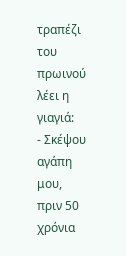τραπέζι του πρωινού λέει η γιαγιά:
- Σκέψου αγάπη μου, πριν 50 χρόνια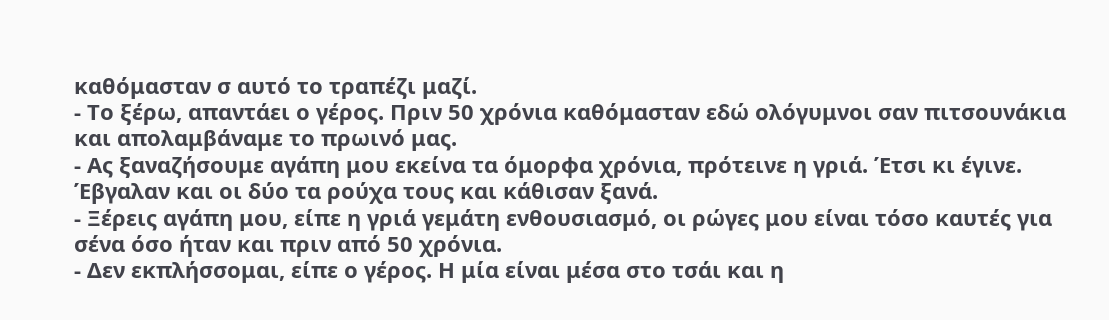καθόμασταν σ αυτό το τραπέζι μαζί.
- Το ξέρω, απαντάει ο γέρος. Πριν 50 χρόνια καθόμασταν εδώ ολόγυμνοι σαν πιτσουνάκια και απολαμβάναμε το πρωινό μας.
- Ας ξαναζήσουμε αγάπη μου εκείνα τα όμορφα χρόνια, πρότεινε η γριά. Έτσι κι έγινε. Έβγαλαν και οι δύο τα ρούχα τους και κάθισαν ξανά.
- Ξέρεις αγάπη μου, είπε η γριά γεμάτη ενθουσιασμό, οι ρώγες μου είναι τόσο καυτές για σένα όσο ήταν και πριν από 50 χρόνια.
- Δεν εκπλήσσομαι, είπε ο γέρος. Η μία είναι μέσα στο τσάι και η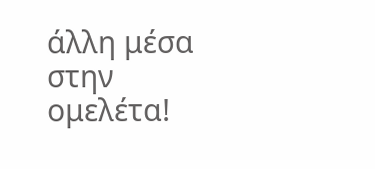άλλη μέσα στην ομελέτα!